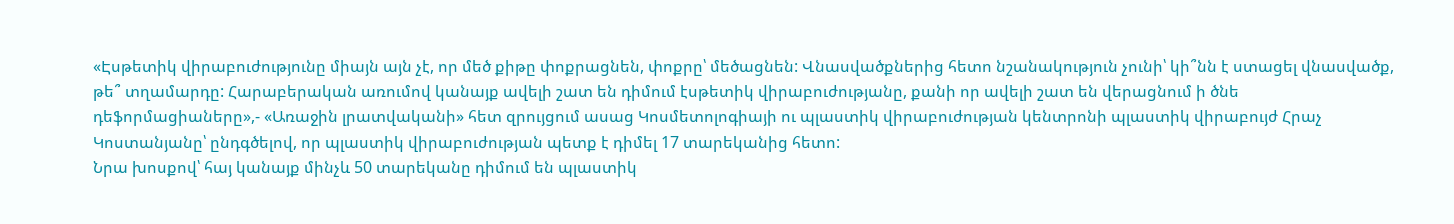«Էսթետիկ վիրաբուժությունը միայն այն չէ, որ մեծ քիթը փոքրացնեն, փոքրը՝ մեծացնեն: Վնասվածքներից հետո նշանակություն չունի՝ կի՞նն է ստացել վնասվածք, թե՞ տղամարդը: Հարաբերական առումով կանայք ավելի շատ են դիմում էսթետիկ վիրաբուժությանը, քանի որ ավելի շատ են վերացնում ի ծնե դեֆորմացիաները»,- «Առաջին լրատվականի» հետ զրույցում ասաց Կոսմետոլոգիայի ու պլաստիկ վիրաբուժության կենտրոնի պլաստիկ վիրաբույժ Հրաչ Կոստանյանը՝ ընդգծելով, որ պլաստիկ վիրաբուժության պետք է դիմել 17 տարեկանից հետո:
Նրա խոսքով՝ հայ կանայք մինչև 50 տարեկանը դիմում են պլաստիկ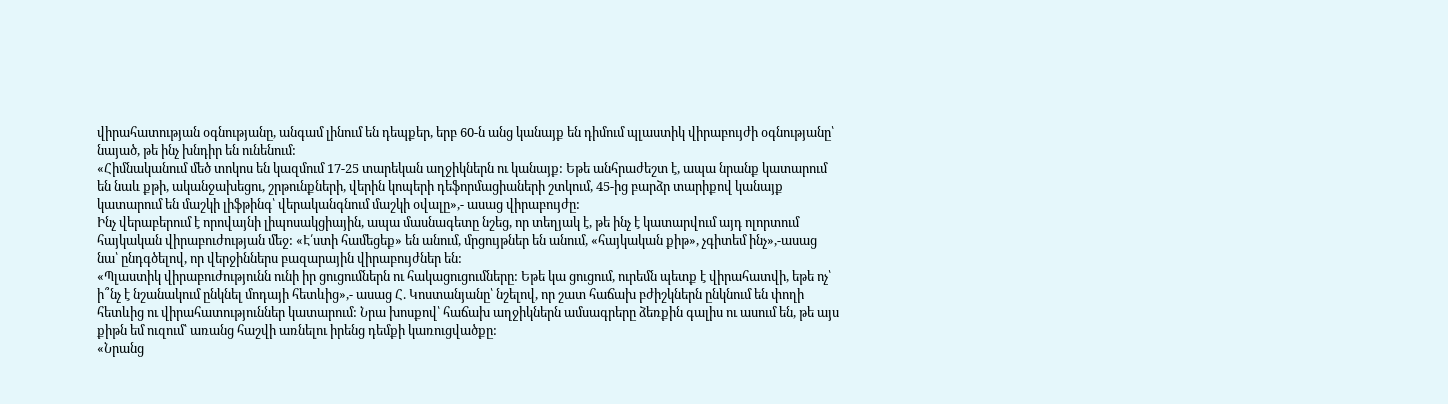վիրահատության օգնությանը, անգամ լինում են դեպքեր, երբ 60-ն անց կանայք են դիմում պլաստիկ վիրաբույժի օգնությանը՝ նայած, թե ինչ խնդիր են ունենում:
«Հիմնականում մեծ տոկոս են կազմում 17-25 տարեկան աղջիկներն ու կանայք: Եթե անհրաժեշտ է, ապա նրանք կատարում են նաև քթի, ականջախեցու, շրթունքների, վերին կոպերի դեֆորմացիաների շտկում, 45-ից բարձր տարիքով կանայք կատարում են մաշկի լիֆթինգ՝ վերականգնում մաշկի օվալը»,- ասաց վիրաբույժը:
Ինչ վերաբերում է որովայնի լիպոսակցիային, ապա մասնագետը նշեց, որ տեղյակ է, թե ինչ է կատարվում այդ ոլորտում հայկական վիրաբուժության մեջ: «Է՛ստի համեցեք» են անում, մրցույթներ են անում, «հայկական քիթ», չգիտեմ ինչ»,-ասաց նա՝ ընդգծելով, որ վերջիններս բազարային վիրաբույժներ են:
«Պլաստիկ վիրաբուժությունն ունի իր ցուցումներն ու հակացուցումները: Եթե կա ցուցում, ուրեմն պետք է վիրահատվի, եթե ոչ՝ ի՞նչ է նշանակում ընկնել մոդայի հետևից»,- ասաց Հ. Կոստանյանը՝ նշելով, որ շատ հաճախ բժիշկներն ընկնում են փողի հետևից ու վիրահատություններ կատարում: Նրա խոսքով՝ հաճախ աղջիկներն ամսագրերը ձեռքին գալիս ու ասում են, թե այս քիթն եմ ուզում՝ առանց հաշվի առնելու իրենց դեմքի կառուցվածքը:
«Նրանց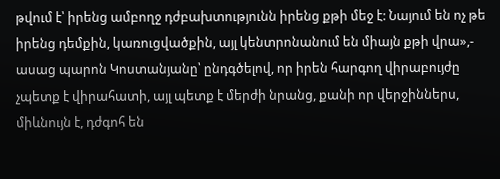թվում է՝ իրենց ամբողջ դժբախտությունն իրենց քթի մեջ է: Նայում են ոչ թե իրենց դեմքին, կառուցվածքին, այլ կենտրոնանում են միայն քթի վրա»,- ասաց պարոն Կոստանյանը՝ ընդգծելով, որ իրեն հարգող վիրաբույժը չպետք է վիրահատի, այլ պետք է մերժի նրանց, քանի որ վերջիններս, միևնույն է, դժգոհ են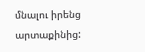մնալու իրենց արտաքինից: